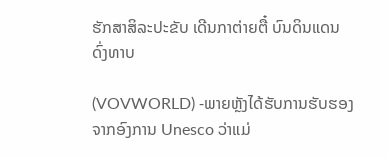ຮັກສາສິລະປະຂັບ ເດີນກາຕ່າຍຕື໋ ບົນດິນແດນ ດົ່ງທາບ

(VOVWORLD) -ພາຍຫຼັງໄດ້ຮັບການຮັບຮອງຈາກອົງການ Unesco ວ່າແມ່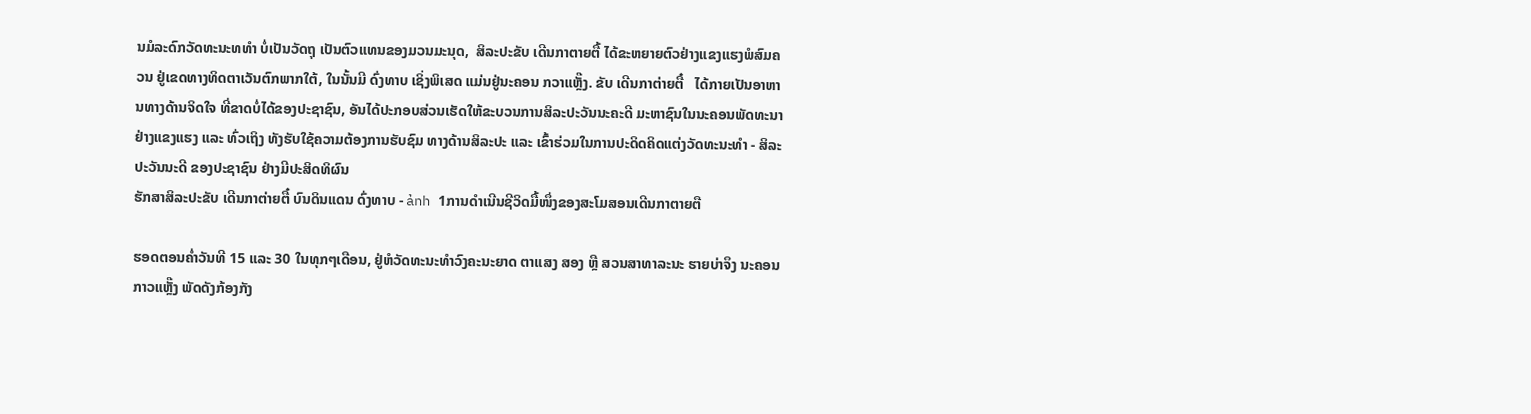ນມໍລະດົກວັດທະນະທທຳ ບໍ່ເປັນວັດຖຸ ເປັນຕົວແທນຂອງມວນມະນຸດ,  ສິລະປະຂັບ ເດີນກາຕາຍຕື້ ໄດ້ຂະຫຍາຍຕົວຢ່າງແຂງແຮງພໍສົມຄວນ ຢູ່ເຂດທາງທິດຕາເວັນຕົກພາກໃຕ້, ໃນນັ້ນມີ ດົ່ງທາບ ເຊິ່ງພິເສດ ແມ່ນຢູ່ນະຄອນ ກວາແຫຼັ໊ງ. ຂັບ ເດີນກາຕ່າຍຕື໋   ໄດ້ກາຍເປັນອາຫານທາງດ້ານຈິດໃຈ ທີ່ຂາດບໍ່ໄດ້ຂອງປະຊາຊົນ, ອັນໄດ້ປະກອບສ່ວນເຮັດໃຫ້ຂະບວນການສິລະປະວັນນະຄະດີ ມະຫາຊົນໃນນະຄອນພັດທະນາຢ່າງແຂງແຮງ ແລະ ທົ່ວເຖິງ ທັງຮັບໃຊ້ຄວາມຕ້ອງການຮັບຊົມ ທາງດ້ານສິລະປະ ແລະ ເຂົ້າຮ່ວມໃນການປະດິດຄິດແຕ່ງວັດທະນະທຳ - ສິລະປະວັນນະດີ ຂອງປະຊາຊົນ ຢ່າງມີປະສິດທິຜົນ
ຮັກສາສິລະປະຂັບ ເດີນກາຕ່າຍຕື໋ ບົນດິນແດນ ດົ່ງທາບ - ảnh 1ການດຳເນີນຊີວິດມື້ໜຶ່ງຂອງສະໂມສອນເດີນກາຕາຍຕື

ຮອດຕອນຄ່ຳວັນທີ 15 ແລະ 30 ໃນທຸກໆເດືອນ, ຢູ່ຫໍວັດທະນະທຳວົງຄະນະຍາດ ຕາແສງ ສອງ ຫຼື ສວນສາທາລະນະ ຮາຍບ່າຈຶງ ນະຄອນ ກາວແຫຼັ໊ງ ພັດດັງກ້ອງກັງ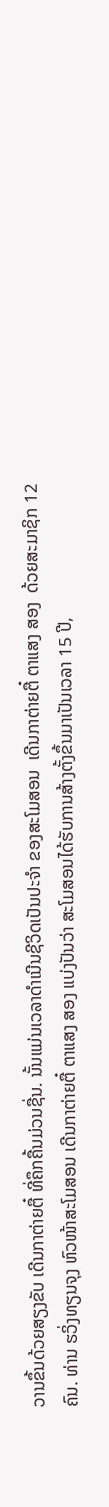ວານຂຶ້ນດ້ວຍສຽງຂັບ ເດີນກາຕ່າຍຕື໋ ທີ່ຄຶກຄື້ນມ່ວນຊື່ນ. ນັ້ນແມ່ນເວລາດຳເນີນຊີວິດເປັນປະຈຳ ຂອງສະໂມສອນ  ເດີນກາຕ່າຍຕື໋ ຕາແສງ ສອງ  ດ້ວຍສະມາຊິກ 12 ຄົນ. ທ່ານ ຮວິ່ງທຽນຈຸງ ຫົວໜ້າສະໂມສອນ ເດີນກາຕ່າຍຕື໋ ຕາແສງ ສອງ ແບ່ງປັນວ່າ ສະໂມສອນໄດ້ຮັບການສ້າງຕັ້ງຂຶ້ນມາເປັນເວລາ 15 ປີ,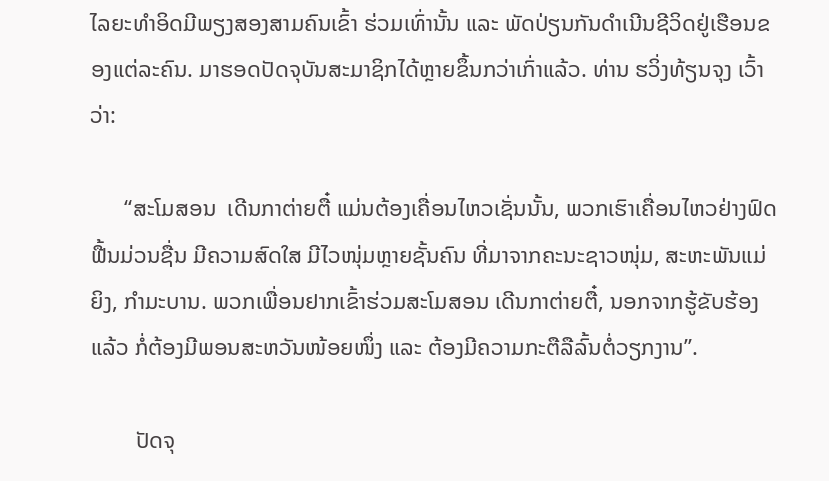ໄລຍະທຳອິດມີພຽງສອງສາມຄົນເຂົ້າ ຮ່ວມເທົ່ານັ້ນ ແລະ ພັດປ່ຽນກັນດຳເນີນຊີວິດຢູ່ເຮືອນຂອງແຕ່ລະຄົນ. ມາຮອດປັດຈຸບັນສະມາຊິກໄດ້ຫຼາຍຂຶ້ນກວ່າເກົ່າແລ້ວ. ທ່ານ ຮວິ່ງທ້ຽນຈຸງ ເວົ້າວ່າ:

      “ສະໂມສອນ  ເດີນກາຕ່າຍຕື໋ ແມ່ນຕ້ອງເຄື່ອນໄຫວເຊັ່ນນັ້ນ, ພວກເຮົາເຄື່ອນໄຫວຢ່າງຟົດຟື້ນມ່ວນຊື່ນ ມີຄວາມສົດໃສ ມີໄວໜຸ່ມຫຼາຍຊັ້ນຄົນ ທີ່ມາຈາກຄະນະຊາວໜຸ່ມ, ສະຫະພັນແມ່ຍິງ, ກຳມະບານ. ພວກເພື່ອນຢາກເຂົ້າຮ່ວມສະໂມສອນ ເດີນກາຕ່າຍຕື໋, ນອກຈາກຮູ້ຂັບຮ້ອງແລ້ວ ກໍ່ຕ້ອງມີພອນສະຫວັນໜ້ອຍໜຶ່ງ ແລະ ຕ້ອງມີຄວາມກະຕືລືລົ້ນຕໍ່ວຽກງານ”.

        ປັດຈຸ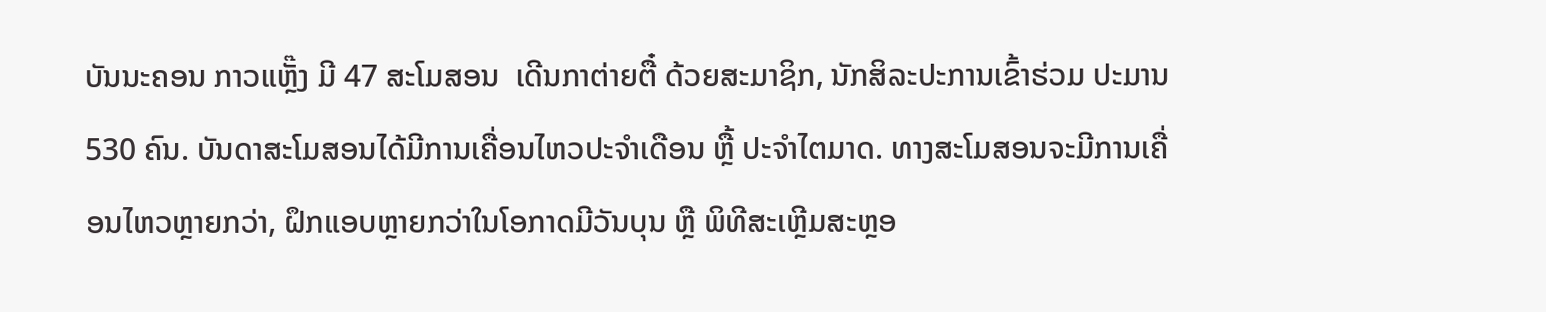ບັນນະຄອນ ກາວແຫຼັ໊ງ ມີ 47 ສະໂມສອນ  ເດີນກາຕ່າຍຕື໋ ດ້ວຍສະມາຊິກ, ນັກສິລະປະການເຂົ້າຮ່ວມ ປະມານ 530 ຄົນ. ບັນດາສະໂມສອນໄດ້ມີການເຄື່ອນໄຫວປະຈຳເດືອນ ຫຼື້ ປະຈຳໄຕມາດ. ທາງສະໂມສອນຈະມີການເຄື່ອນໄຫວຫຼາຍກວ່າ, ຝຶກແອບຫຼາຍກວ່າໃນໂອກາດມີວັນບຸນ ຫຼື ພິທີສະເຫຼີມສະຫຼອ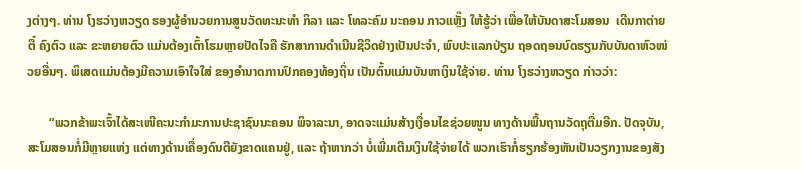ງຕ່າງໆ. ທ່ານ ໂງຮວ່າງຫວຽດ ຮອງຜູ້ອຳນວຍການສູນວັດທະນະທຳ ກິລາ ແລະ ໂທລະຄົມ ນະຄອນ ກາວແຫຼັ໊ງ ໃຫ້ຮູ້ວ່າ ເພື່ອໃຫ້ບັນດາສະໂມສອນ  ເດີນກາຕ່າຍຕື໋ ຄົງຕົວ ແລະ ຂະຫຍາຍຕົວ ແມ່ນຕ້ອງເຕົ້າໂຮມຫຼາຍປັດໄຈຄື ຮັກສາການດຳເນີນຊີວິດຢ່າງເປັນປະຈຳ, ພົບປະແລກປ່ຽນ ຖອດຖອນບົດຮຽນກັບບັນດາຫົວໜ່ວຍອື່ນໆ. ພິເສດແມ່ນຕ້ອງມີຄວາມເອົາໃຈໃສ່ ຂອງອຳນາດການປົກຄອງທ້ອງຖິ່ນ ເປັນຕົ້ນແມ່ນບັນຫາເງິນໃຊ້ຈ່າຍ. ທ່ານ ໂງຮວ່າງຫວຽດ ກ່າວວ່າ:

       “ພວກຂ້າພະເຈົ້າໄດ້ສະເໜີຄະນະກຳມະການປະຊາຊົນນະຄອນ ພິຈາລະນາ, ອາດຈະແມ່ນສ້າງເງື່ອນໄຂຊ່ວຍໜູນ ທາງດ້ານພື້ນຖານວັດຖຸຕື່ມອີກ. ປັດຈຸບັນ, ສະໂມສອນກໍ່ມີຫຼາຍແຫ່ງ ແຕ່ທາງດ້ານເຄື່ອງດົນຕີຍັງຂາດແຄນຢູ່, ແລະ ຖ້າຫາກວ່າ ບໍ່ເພີ່ມເຕີມເງິນໃຊ້ຈ່າຍໄດ້ ພວກເຮົາກໍ່ຮຽກຮ້ອງຫັນເປັນວຽກງານຂອງສັງ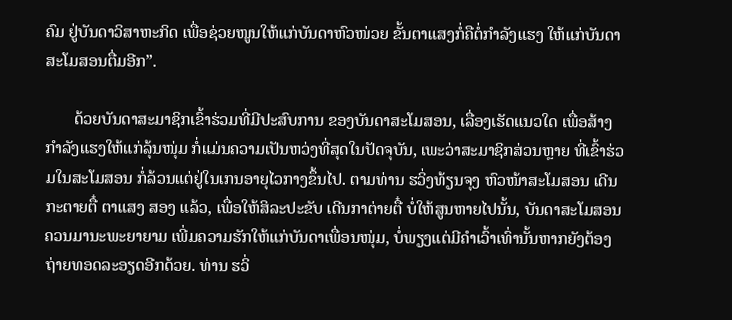ຄົມ ຢູ່ບັນດາວິສາຫະກິດ ເພື່ອຊ່ວຍໜູນໃຫ້ແກ່ບັນດາຫົວໜ່ວຍ ຂັ້ນຕາແສງກໍ່ຄືຕໍ່ກຳລັງແຮງ ໃຫ້ແກ່ບັນດາສະໂມສອນຕື່ມອີກ”.

       ດ້ວຍບັນດາສະມາຊິກເຂົ້າຮ່ວມທີ່ມີປະສົບການ ຂອງບັນດາສະໂມສອນ, ເລື່ອງເຮັດແນວໃດ ເພື່ອສ້າງກຳລັງແຮງໃຫ້ແກ່ລຸ້ນໜຸ່ມ ກໍ່ແມ່ນຄວາມເປັນຫວ່ງທີ່ສຸດໃນປັດຈຸບັນ, ເພະວ່າສະມາຊິກສ່ວນຫຼາຍ ທີ່ເຂົ້າຮ່ວມໃນສະໂມສອນ ກໍ່ລ້ວນແຕ່ຢູ່ໃນເກນອາຍຸໄວກາງຂຶ້ນໄປ. ຕາມທ່ານ ຮວິ່ງທ້ຽນຈຸງ ຫົວໜ້າສະໂມສອນ ເດີນກະຕາຍຕື໋ ຕາແສງ ສອງ ແລ້ວ, ເພື່ອໃຫ້ສິລະປະຂັບ ເດີນກາຕ່າຍຕື໋ ບໍ່ໃຫ້ສູນຫາຍໄປນັ້ນ, ບັນດາສະໂມສອນຄວນມານະພະຍາຍາມ ເພີ່ມຄວາມຮັກໃຫ້ແກ່ບັນດາເພື່ອນໜຸ່ມ, ບໍ່ພຽງແຕ່ມີຄຳເວົ້າເທົ່ານັ້ນຫາກຍັງຕ້ອງຖ່າຍທອດລະອຽດອີກດ້ວຍ. ທ່ານ ຮວິ່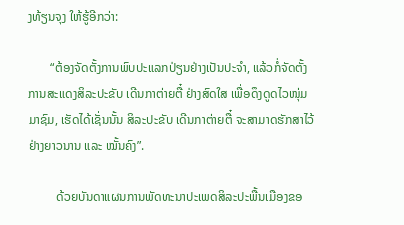ງທ້ຽນຈຸງ ໃຫ້ຮູ້ອີກວ່າ:

       “ຕ້ອງຈັດຕັ້ງການພົບປະແລກປ່ຽນຢ່າງເປັນປະຈຳ, ແລ້ວກໍ່ຈັດຕັ້ງການສະແດງສິລະປະຂັບ ເດີນກາຕ່າຍຕື໋ ຢ່າງສົດໃສ ເພື່ອດຶງດູດໄວໜຸ່ມມາຊົມ, ເຮັດໄດ້ເຊັ່ນນັ້ນ ສິລະປະຂັບ ເດີນກາຕ່າຍຕື໋ ຈະສາມາດຮັກສາໄວ້ຢ່າງຍາວນານ ແລະ ໝັ້ນຄົງ”.

         ດ້ວຍບັນດາແຜນການພັດທະນາປະເພດສິລະປະພື້ນເມືອງຂອ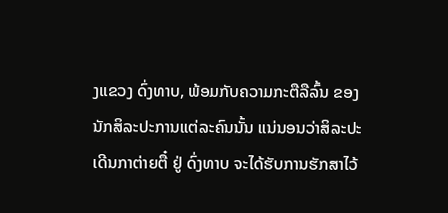ງແຂວງ ດົ່ງທາບ, ພ້ອມກັບຄວາມກະຕືລືລົ້ນ ຂອງນັກສິລະປະການແຕ່ລະຄົນນັ້ນ ແນ່ນອນວ່າສິລະປະ ເດີນກາຕ່າຍຕື໋ ຢູ່ ດົ່ງທາບ ຈະໄດ້ຮັບການຮັກສາໄວ້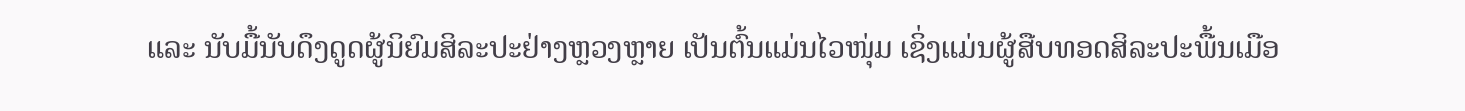ແລະ ນັບມື້ນັບດຶງດູດຜູ້ນິຍົມສິລະປະຢ່າງຫຼວງຫຼາຍ ເປັນຕົ້ນແມ່ນໄວໜຸ່ມ ເຊິ່ງແມ່ນຜູ້ສືບທອດສິລະປະພື້ນເມືອ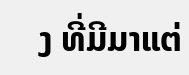ງ ທີ່ມີມາແຕ່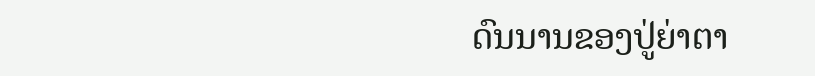ດົນນານຂອງປູ່ຍ່າຕາ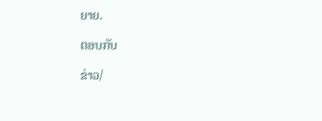ຍາຍ.

ຕອບກັບ

ຂ່າວ/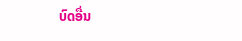ບົດອື່ນ